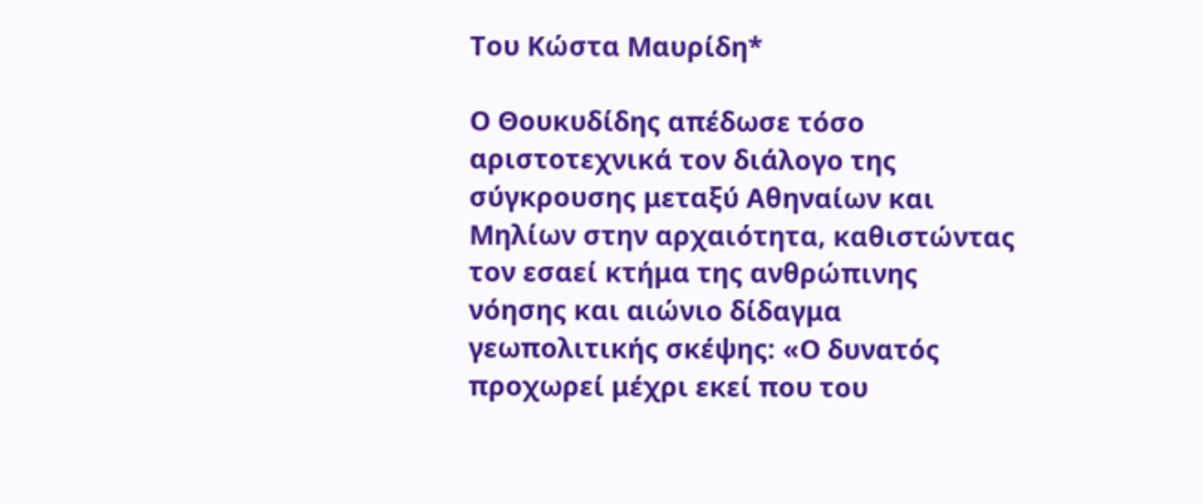Του Κώστα Μαυρίδη*

Ο Θουκυδίδης απέδωσε τόσο αριστοτεχνικά τον διάλογο της σύγκρουσης μεταξύ Αθηναίων και Μηλίων στην αρχαιότητα, καθιστώντας τον εσαεί κτήμα της ανθρώπινης νόησης και αιώνιο δίδαγμα γεωπολιτικής σκέψης: «Ο δυνατός προχωρεί μέχρι εκεί που του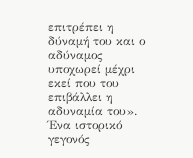επιτρέπει η δύναμή του και ο αδύναμος υποχωρεί μέχρι εκεί που του επιβάλλει η αδυναμία του». Ένα ιστορικό γεγονός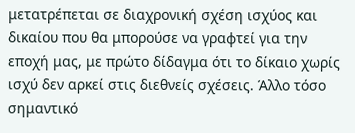μετατρέπεται σε διαχρονική σχέση ισχύος και δικαίου που θα μπορούσε να γραφτεί για την εποχή μας, με πρώτο δίδαγμα ότι το δίκαιο χωρίς ισχύ δεν αρκεί στις διεθνείς σχέσεις. Άλλο τόσο σημαντικό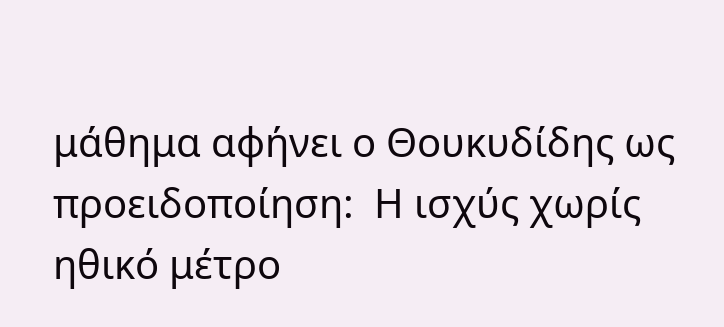μάθημα αφήνει ο Θουκυδίδης ως προειδοποίηση:  Η ισχύς χωρίς ηθικό μέτρο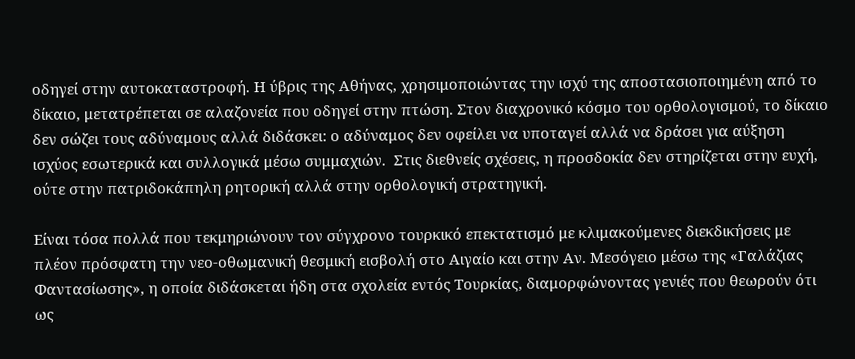οδηγεί στην αυτοκαταστροφή. Η ύβρις της Αθήνας, χρησιμοποιώντας την ισχύ της αποστασιοποιημένη από το δίκαιο, μετατρέπεται σε αλαζονεία που οδηγεί στην πτώση. Στον διαχρονικό κόσμο του ορθολογισμού, το δίκαιο δεν σώζει τους αδύναμους αλλά διδάσκει: ο αδύναμος δεν οφείλει να υποταγεί αλλά να δράσει για αύξηση ισχύος εσωτερικά και συλλογικά μέσω συμμαχιών.  Στις διεθνείς σχέσεις, η προσδοκία δεν στηρίζεται στην ευχή, ούτε στην πατριδοκάπηλη ρητορική αλλά στην ορθολογική στρατηγική.

Είναι τόσα πολλά που τεκμηριώνουν τον σύγχρονο τουρκικό επεκτατισμό με κλιμακούμενες διεκδικήσεις με πλέον πρόσφατη την νεο-οθωμανική θεσμική εισβολή στο Αιγαίο και στην Αν. Μεσόγειο μέσω της «Γαλάζιας Φαντασίωσης», η οποία διδάσκεται ήδη στα σχολεία εντός Τουρκίας, διαμορφώνοντας γενιές που θεωρούν ότι ως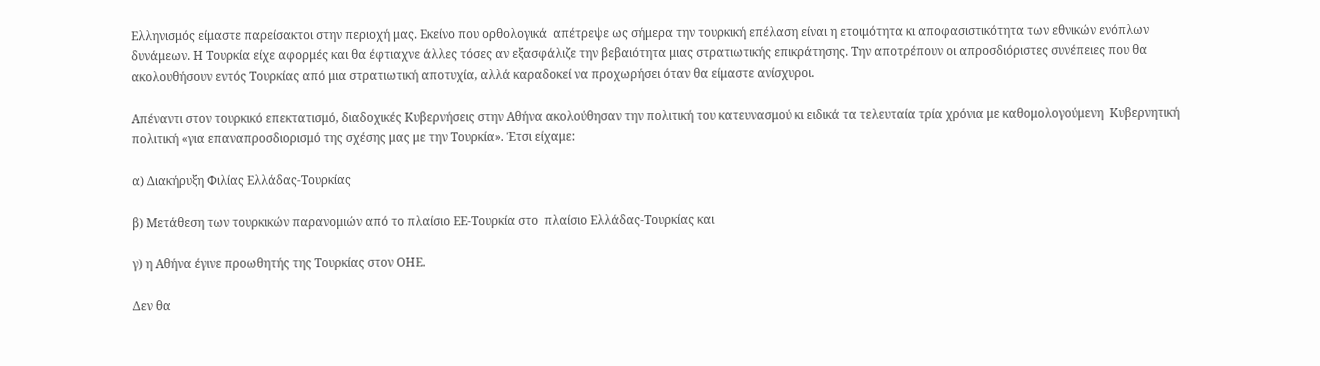Ελληνισμός είμαστε παρείσακτοι στην περιοχή μας. Εκείνο που ορθολογικά  απέτρεψε ως σήμερα την τουρκική επέλαση είναι η ετοιμότητα κι αποφασιστικότητα των εθνικών ενόπλων δυνάμεων. Η Τουρκία είχε αφορμές και θα έφτιαχνε άλλες τόσες αν εξασφάλιζε την βεβαιότητα μιας στρατιωτικής επικράτησης. Την αποτρέπουν οι απροσδιόριστες συνέπειες που θα ακολουθήσουν εντός Τουρκίας από μια στρατιωτική αποτυχία, αλλά καραδοκεί να προχωρήσει όταν θα είμαστε ανίσχυροι.

Απέναντι στον τουρκικό επεκτατισμό, διαδοχικές Κυβερνήσεις στην Αθήνα ακολούθησαν την πολιτική του κατευνασμού κι ειδικά τα τελευταία τρία χρόνια με καθομολογούμενη  Κυβερνητική πολιτική «για επαναπροσδιορισμό της σχέσης μας με την Τουρκία». Έτσι είχαμε:

α) Διακήρυξη Φιλίας Ελλάδας-Τουρκίας

β) Μετάθεση των τουρκικών παρανομιών από το πλαίσιο ΕΕ-Τουρκία στο  πλαίσιο Ελλάδας-Τουρκίας και

γ) η Αθήνα έγινε προωθητής της Τουρκίας στον ΟΗΕ.

Δεν θα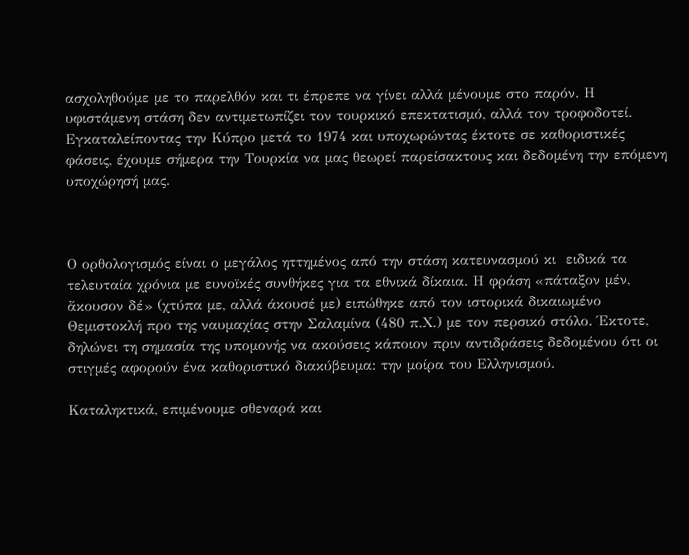ασχοληθούμε με το παρελθόν και τι έπρεπε να γίνει αλλά μένουμε στο παρόν. Η υφιστάμενη στάση δεν αντιμετωπίζει τον τουρκικό επεκτατισμό, αλλά τον τροφοδοτεί. Εγκαταλείποντας την Κύπρο μετά το 1974 και υποχωρώντας έκτοτε σε καθοριστικές φάσεις, έχουμε σήμερα την Τουρκία να μας θεωρεί παρείσακτους και δεδομένη την επόμενη υποχώρησή μας.



Ο ορθολογισμός είναι ο μεγάλος ηττημένος από την στάση κατευνασμού κι  ειδικά τα τελευταία χρόνια με ευνοϊκές συνθήκες για τα εθνικά δίκαια. Η φράση «πάταξον μέν, ἄκουσον δέ» (χτύπα με, αλλά άκουσέ με) ειπώθηκε από τον ιστορικά δικαιωμένο Θεμιστοκλή προ της ναυμαχίας στην Σαλαμίνα (480 π.Χ.) με τον περσικό στόλο. Έκτοτε, δηλώνει τη σημασία της υπομονής να ακούσεις κάποιον πριν αντιδράσεις δεδομένου ότι οι στιγμές αφορούν ένα καθοριστικό διακύβευμα: την μοίρα του Ελληνισμού.

Καταληκτικά, επιμένουμε σθεναρά και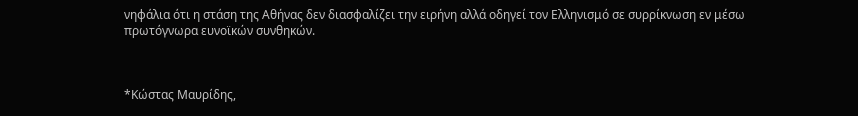νηφάλια ότι η στάση της Αθήνας δεν διασφαλίζει την ειρήνη αλλά οδηγεί τον Ελληνισμό σε συρρίκνωση εν μέσω πρωτόγνωρα ευνοϊκών συνθηκών.



*Κώστας Μαυρίδης,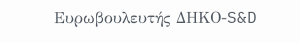Ευρωβουλευτής ΔΗΚΟ-S&D